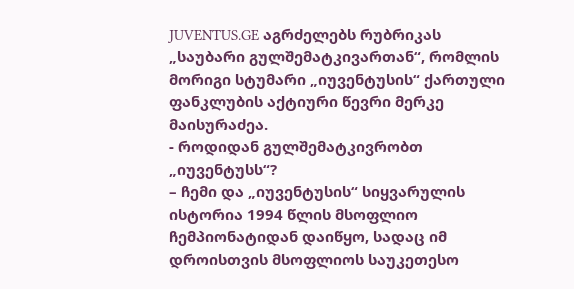JUVENTUS.GE აგრძელებს რუბრიკას „საუბარი გულშემატკივართან“, რომლის მორიგი სტუმარი „იუვენტუსის“ ქართული ფანკლუბის აქტიური წევრი მერკე მაისურაძეა.
- როდიდან გულშემატკივრობთ „იუვენტუსს“?
– ჩემი და „იუვენტუსის“ სიყვარულის ისტორია 1994 წლის მსოფლიო ჩემპიონატიდან დაიწყო, სადაც იმ დროისთვის მსოფლიოს საუკეთესო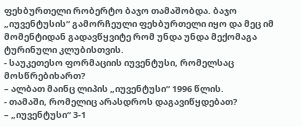ფეხბურთელი რობერტო ბაჯო თამაშობდა. ბაჯო „იუვენტუსის“ გამორჩეული ფეხბურთელი იყო და მეც იმ მომენტიდან გადავწყვიტე რომ უნდა უნდა მექომაგა ტურინული კლუბისთვის.
- საუკეთესო ფორმაციის იუვენტუსი, რომელსაც მოსწრებიხართ?
– ალბათ მაინც ლიპის „იუვენტუსი“ 1996 წლის.
- თამაში, რომელიც არასდროს დაგავიწყდებათ?
– „იუვენტუსი“ 3-1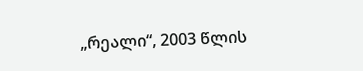„რეალი“, 2003 წლის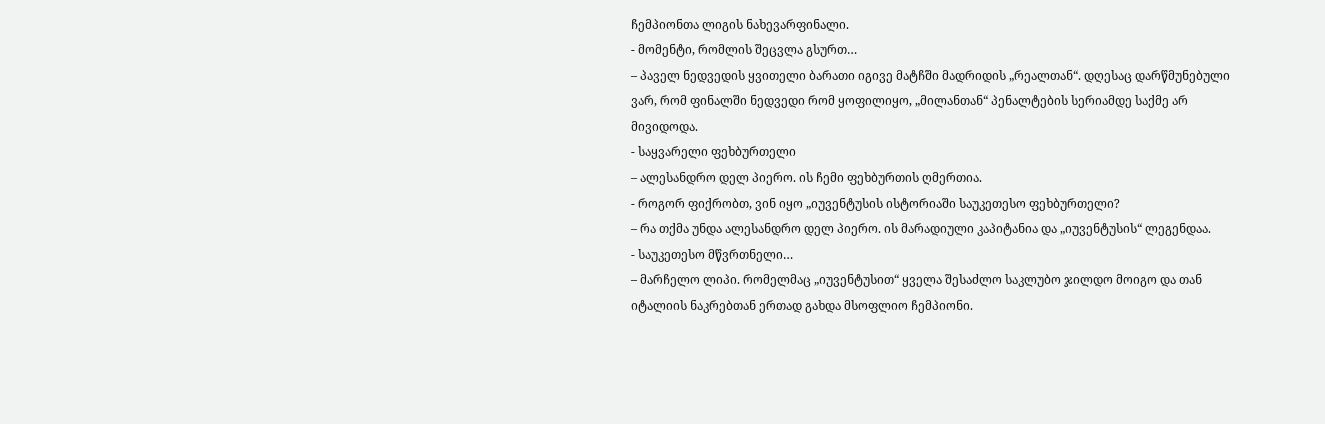ჩემპიონთა ლიგის ნახევარფინალი.
- მომენტი, რომლის შეცვლა გსურთ…
– პაველ ნედვედის ყვითელი ბარათი იგივე მატჩში მადრიდის „რეალთან“. დღესაც დარწმუნებული ვარ, რომ ფინალში ნედვედი რომ ყოფილიყო, „მილანთან“ პენალტების სერიამდე საქმე არ მივიდოდა.
- საყვარელი ფეხბურთელი
– ალესანდრო დელ პიერო. ის ჩემი ფეხბურთის ღმერთია.
- როგორ ფიქრობთ, ვინ იყო „იუვენტუსის ისტორიაში საუკეთესო ფეხბურთელი?
– რა თქმა უნდა ალესანდრო დელ პიერო. ის მარადიული კაპიტანია და „იუვენტუსის“ ლეგენდაა.
- საუკეთესო მწვრთნელი…
– მარჩელო ლიპი. რომელმაც „იუვენტუსით“ ყველა შესაძლო საკლუბო ჯილდო მოიგო და თან იტალიის ნაკრებთან ერთად გახდა მსოფლიო ჩემპიონი.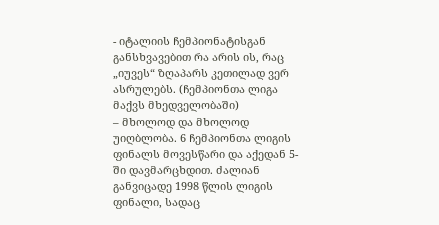- იტალიის ჩემპიონატისგან განსხვავებით რა არის ის, რაც „იუვეს“ ზღაპარს კეთილად ვერ ასრულებს. (ჩემპიონთა ლიგა მაქვს მხედველობაში)
– მხოლოდ და მხოლოდ უიღბლობა. 6 ჩემპიონთა ლიგის ფინალს მოვესწარი და აქედან 5-ში დავმარცხდით. ძალიან განვიცადე 1998 წლის ლიგის ფინალი, სადაც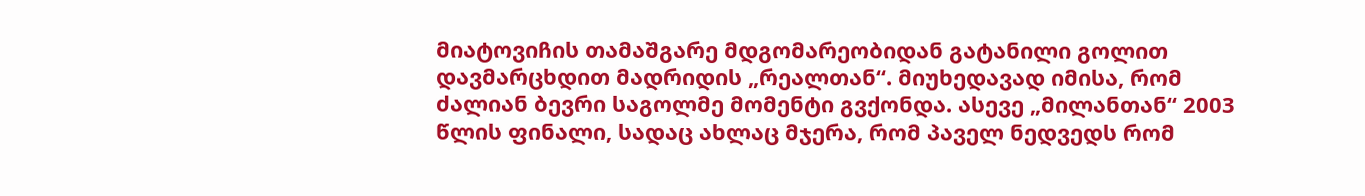მიატოვიჩის თამაშგარე მდგომარეობიდან გატანილი გოლით დავმარცხდით მადრიდის „რეალთან“. მიუხედავად იმისა, რომ ძალიან ბევრი საგოლმე მომენტი გვქონდა. ასევე „მილანთან“ 2003 წლის ფინალი, სადაც ახლაც მჯერა, რომ პაველ ნედვედს რომ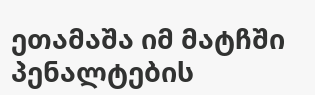ეთამაშა იმ მატჩში პენალტების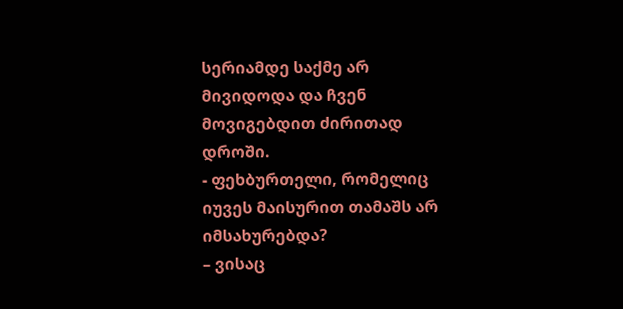სერიამდე საქმე არ მივიდოდა და ჩვენ მოვიგებდით ძირითად დროში.
- ფეხბურთელი, რომელიც იუვეს მაისურით თამაშს არ იმსახურებდა?
– ვისაც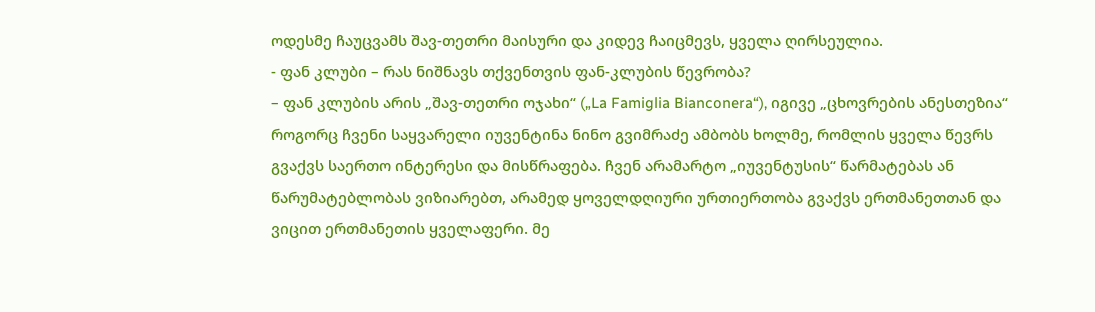ოდესმე ჩაუცვამს შავ-თეთრი მაისური და კიდევ ჩაიცმევს, ყველა ღირსეულია.
- ფან კლუბი – რას ნიშნავს თქვენთვის ფან-კლუბის წევრობა?
– ფან კლუბის არის „შავ-თეთრი ოჯახი“ („La Famiglia Bianconera“), იგივე „ცხოვრების ანესთეზია“ როგორც ჩვენი საყვარელი იუვენტინა ნინო გვიმრაძე ამბობს ხოლმე, რომლის ყველა წევრს გვაქვს საერთო ინტერესი და მისწრაფება. ჩვენ არამარტო „იუვენტუსის“ წარმატებას ან წარუმატებლობას ვიზიარებთ, არამედ ყოველდღიური ურთიერთობა გვაქვს ერთმანეთთან და ვიცით ერთმანეთის ყველაფერი. მე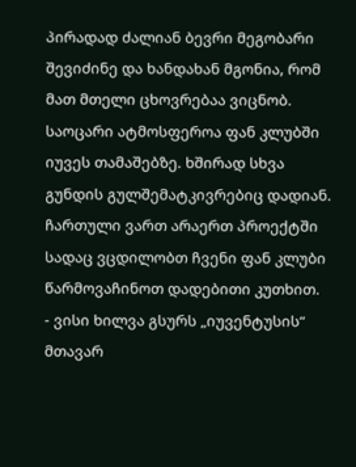პირადად ძალიან ბევრი მეგობარი შევიძინე და ხანდახან მგონია, რომ მათ მთელი ცხოვრებაა ვიცნობ. საოცარი ატმოსფეროა ფან კლუბში იუვეს თამაშებზე. ხშირად სხვა გუნდის გულშემატკივრებიც დადიან. ჩართული ვართ არაერთ პროექტში სადაც ვცდილობთ ჩვენი ფან კლუბი წარმოვაჩინოთ დადებითი კუთხით.
- ვისი ხილვა გსურს „იუვენტუსის“ მთავარ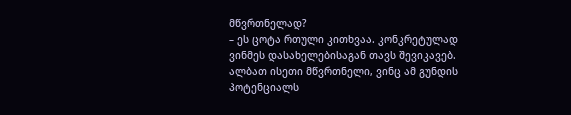მწვრთნელად?
– ეს ცოტა რთული კითხვაა. კონკრეტულად ვინმეს დასახელებისაგან თავს შევიკავებ. ალბათ ისეთი მწვრთნელი, ვინც ამ გუნდის პოტენციალს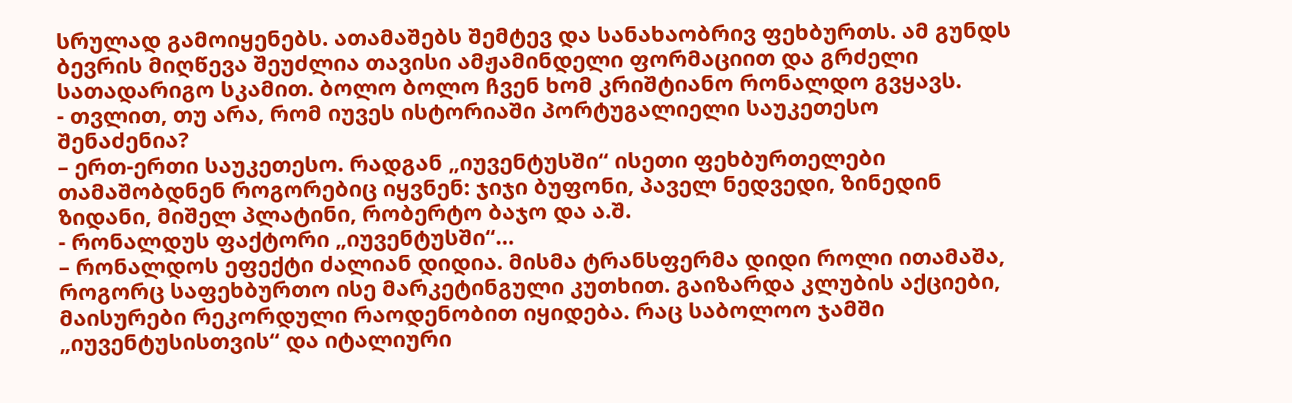სრულად გამოიყენებს. ათამაშებს შემტევ და სანახაობრივ ფეხბურთს. ამ გუნდს ბევრის მიღწევა შეუძლია თავისი ამჟამინდელი ფორმაციით და გრძელი სათადარიგო სკამით. ბოლო ბოლო ჩვენ ხომ კრიშტიანო რონალდო გვყავს.
- თვლით, თუ არა, რომ იუვეს ისტორიაში პორტუგალიელი საუკეთესო შენაძენია?
– ერთ-ერთი საუკეთესო. რადგან „იუვენტუსში“ ისეთი ფეხბურთელები თამაშობდნენ როგორებიც იყვნენ: ჯიჯი ბუფონი, პაველ ნედვედი, ზინედინ ზიდანი, მიშელ პლატინი, რობერტო ბაჯო და ა.შ.
- რონალდუს ფაქტორი „იუვენტუსში“…
– რონალდოს ეფექტი ძალიან დიდია. მისმა ტრანსფერმა დიდი როლი ითამაშა, როგორც საფეხბურთო ისე მარკეტინგული კუთხით. გაიზარდა კლუბის აქციები, მაისურები რეკორდული რაოდენობით იყიდება. რაც საბოლოო ჯამში „იუვენტუსისთვის“ და იტალიური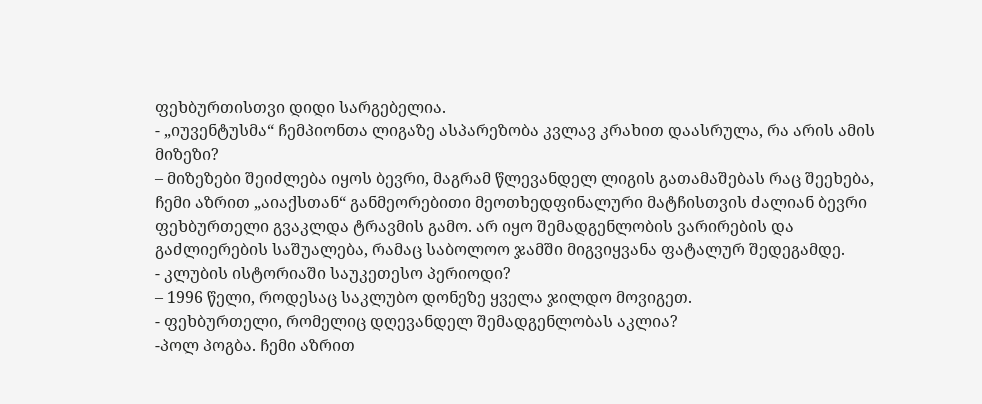ფეხბურთისთვი დიდი სარგებელია.
- „იუვენტუსმა“ ჩემპიონთა ლიგაზე ასპარეზობა კვლავ კრახით დაასრულა, რა არის ამის მიზეზი?
– მიზეზები შეიძლება იყოს ბევრი, მაგრამ წლევანდელ ლიგის გათამაშებას რაც შეეხება, ჩემი აზრით „აიაქსთან“ განმეორებითი მეოთხედფინალური მატჩისთვის ძალიან ბევრი ფეხბურთელი გვაკლდა ტრავმის გამო. არ იყო შემადგენლობის ვარირების და გაძლიერების საშუალება, რამაც საბოლოო ჯამში მიგვიყვანა ფატალურ შედეგამდე.
- კლუბის ისტორიაში საუკეთესო პერიოდი?
– 1996 წელი, როდესაც საკლუბო დონეზე ყველა ჯილდო მოვიგეთ.
- ფეხბურთელი, რომელიც დღევანდელ შემადგენლობას აკლია?
-პოლ პოგბა. ჩემი აზრით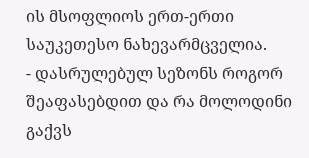ის მსოფლიოს ერთ-ერთი საუკეთესო ნახევარმცველია.
- დასრულებულ სეზონს როგორ შეაფასებდით და რა მოლოდინი გაქვს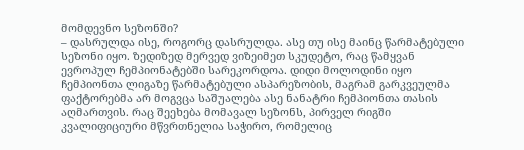მომდევნო სეზონში?
– დასრულდა ისე, როგორც დასრულდა. ასე თუ ისე მაინც წარმატებული სეზონი იყო. ზედიზედ მერვედ ვიზეიმეთ სკუდეტო, რაც წამყვან ევროპულ ჩემპიონატებში სარეკორდოა. დიდი მოლოდინი იყო ჩემპიონთა ლიგაზე წარმატებული ასპარეზობის, მაგრამ გარკვეულმა ფაქტორებმა არ მოგვცა საშუალება ასე ნანატრი ჩემპიონთა თასის აღმართვის. რაც შეეხება მომავალ სეზონს, პირველ რიგში კვალიფიციური მწვრთნელია საჭირო, რომელიც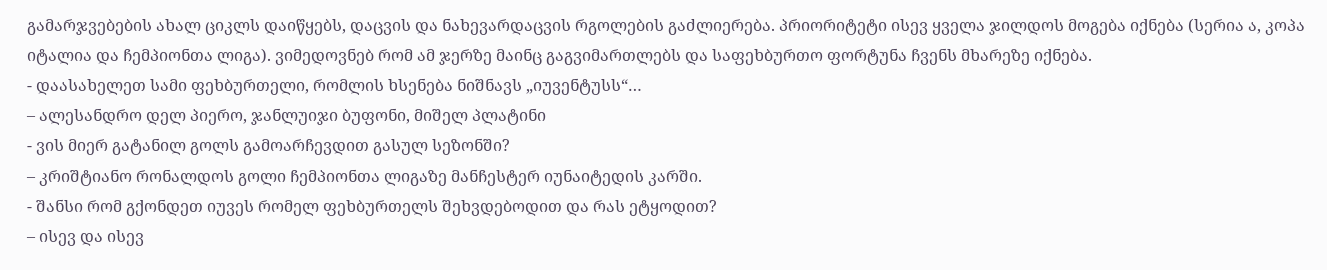გამარჯვებების ახალ ციკლს დაიწყებს, დაცვის და ნახევარდაცვის რგოლების გაძლიერება. პრიორიტეტი ისევ ყველა ჯილდოს მოგება იქნება (სერია ა, კოპა იტალია და ჩემპიონთა ლიგა). ვიმედოვნებ რომ ამ ჯერზე მაინც გაგვიმართლებს და საფეხბურთო ფორტუნა ჩვენს მხარეზე იქნება.
- დაასახელეთ სამი ფეხბურთელი, რომლის ხსენება ნიშნავს „იუვენტუსს“…
– ალესანდრო დელ პიერო, ჯანლუიჯი ბუფონი, მიშელ პლატინი
- ვის მიერ გატანილ გოლს გამოარჩევდით გასულ სეზონში?
– კრიშტიანო რონალდოს გოლი ჩემპიონთა ლიგაზე მანჩესტერ იუნაიტედის კარში.
- შანსი რომ გქონდეთ იუვეს რომელ ფეხბურთელს შეხვდებოდით და რას ეტყოდით?
– ისევ და ისევ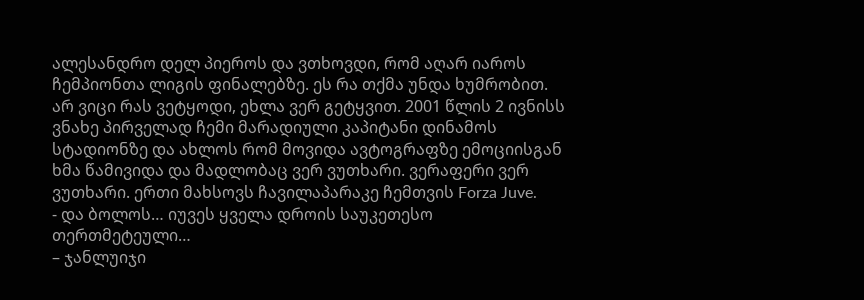ალესანდრო დელ პიეროს და ვთხოვდი, რომ აღარ იაროს ჩემპიონთა ლიგის ფინალებზე. ეს რა თქმა უნდა ხუმრობით. არ ვიცი რას ვეტყოდი, ეხლა ვერ გეტყვით. 2001 წლის 2 ივნისს ვნახე პირველად ჩემი მარადიული კაპიტანი დინამოს სტადიონზე და ახლოს რომ მოვიდა ავტოგრაფზე ემოციისგან ხმა წამივიდა და მადლობაც ვერ ვუთხარი. ვერაფერი ვერ ვუთხარი. ერთი მახსოვს ჩავილაპარაკე ჩემთვის Forza Juve.
- და ბოლოს… იუვეს ყველა დროის საუკეთესო თერთმეტეული…
– ჯანლუიჯი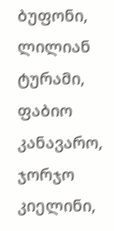ბუფონი, ლილიან ტურამი, ფაბიო კანავარო, ჯორჯო კიელინი,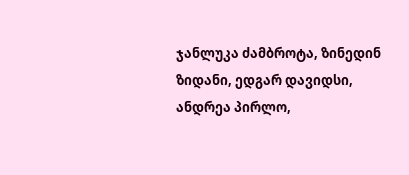ჯანლუკა ძამბროტა, ზინედინ ზიდანი, ედგარ დავიდსი, ანდრეა პირლო,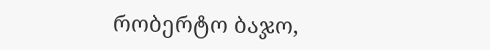რობერტო ბაჯო,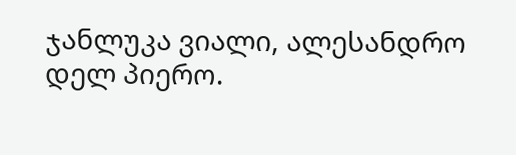ჯანლუკა ვიალი, ალესანდრო დელ პიერო.